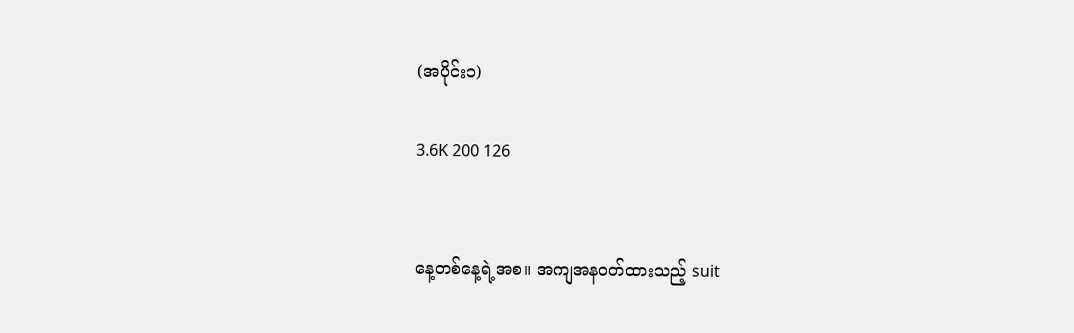(အပိုင်း၁)

3.6K 200 126


နေ့တစ်နေ့ရဲ့အစ။ အကျအနဝတ်ထားသည့် suit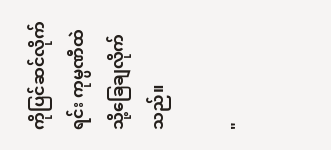ကိုပြင်ဆင်လိုက်ရင်း ကုမ္ပဏီထဲသို့ခြေချလိုက်သည်။

"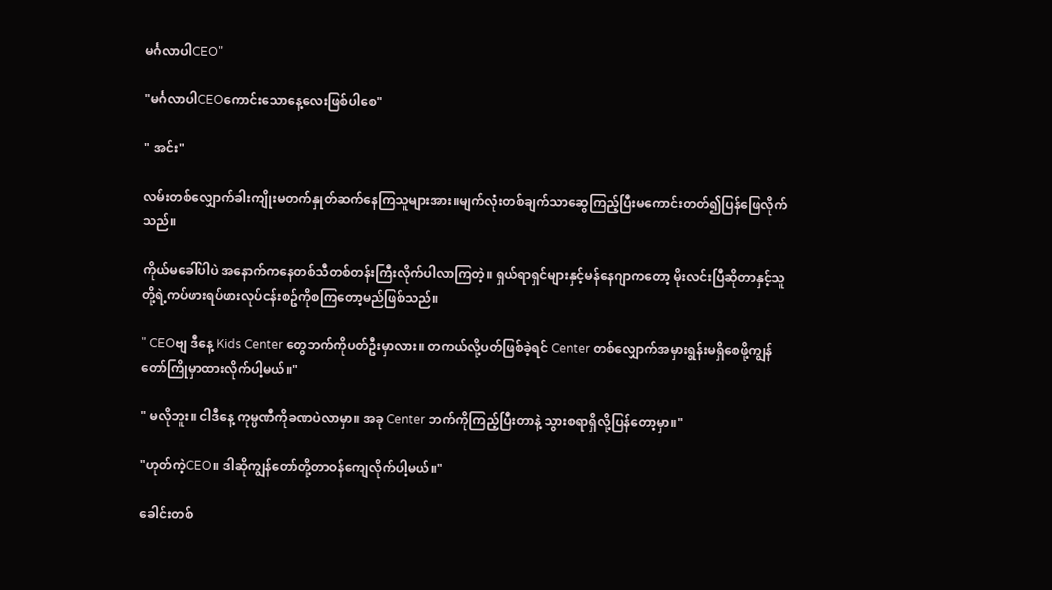မင်္ဂလာပါCEO"

"မင်္ဂလာပါCEOကောင်းသောနေ့လေးဖြစ်ပါစေ"

" အင်း"

လမ်းတစ်လျှောက်ခါးကျိုးမတက်နှုတ်ဆက်နေကြသူများအား။မျက်လုံးတစ်ချက်သာဆွေကြည့်ပြီးမကောင်းတတ်၍ပြန်ဖြေလိုက်သည်။

ကိုယ်မခေါ်ပါပဲ အနောက်ကနေတစ်သီတစ်တန်းကြီးလိုက်ပါလာကြတဲ့။ ရှယ်ရာရှင်များနှင့်မန်နေဂျာကတော့ မိုးလင်းပြီဆိုတာနှင့်သူတို့ရဲ့ကပ်ဖားရပ်ဖားလုပ်ငန်းစဥ်ကိုစကြတော့မည်ဖြစ်သည်။

" CEOဗျ ဒီနေ့ Kids Center တွေဘက်ကိုပတ်ဦးမှာလား။ တကယ်လို့ပတ်ဖြစ်ခဲ့ရင် Center တစ်လျှောက်အမှားရွန်းမရှိစေဖို့ကျွန်တော်ကြိုမှာထားလိုက်ပါ့မယ်။"

" မလိုဘူး။ ငါဒီနေ့ ကုမ္ပဏီကိုခဏပဲလာမှာ။ အခု Center ဘက်ကိုကြည့်ပြီးတာနဲ့ သွားစရာရှိလို့ပြန်တော့မှာ။"

"ဟုတ်ကဲ့CEO။ ဒါဆိုကျွန်တော်တို့တာဝန်ကျေလိုက်ပါ့မယ်။"

ခေါင်းတစ်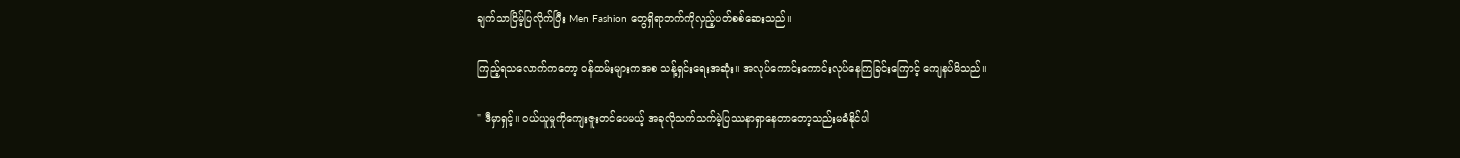ချက်သာငြိမ့်ပြလိုက်ပြီး Men Fashion တွေရှိရာဘက်ကိုလှည့်ပတ်စစ်ဆေးသည်။

ကြည့်ရသလောက်ကတော့ ဝန်ထမ်းများကအစ သန့်ရှင်းရေးအဆုံး။ အလုပ်ကောင်းကောင်းလုပ်နေကြခြင်းကြောင့် ကျေနပ်မိသည်။

" ဒီမှာရှင့်။ ဝယ်ယူမှုကိုကျေးဇူးတင်ပေမယ့် အခုလိုသက်သက်မဲ့ပြဿနာရှာနေတာတော့သည်းမခံနိုင်ပါ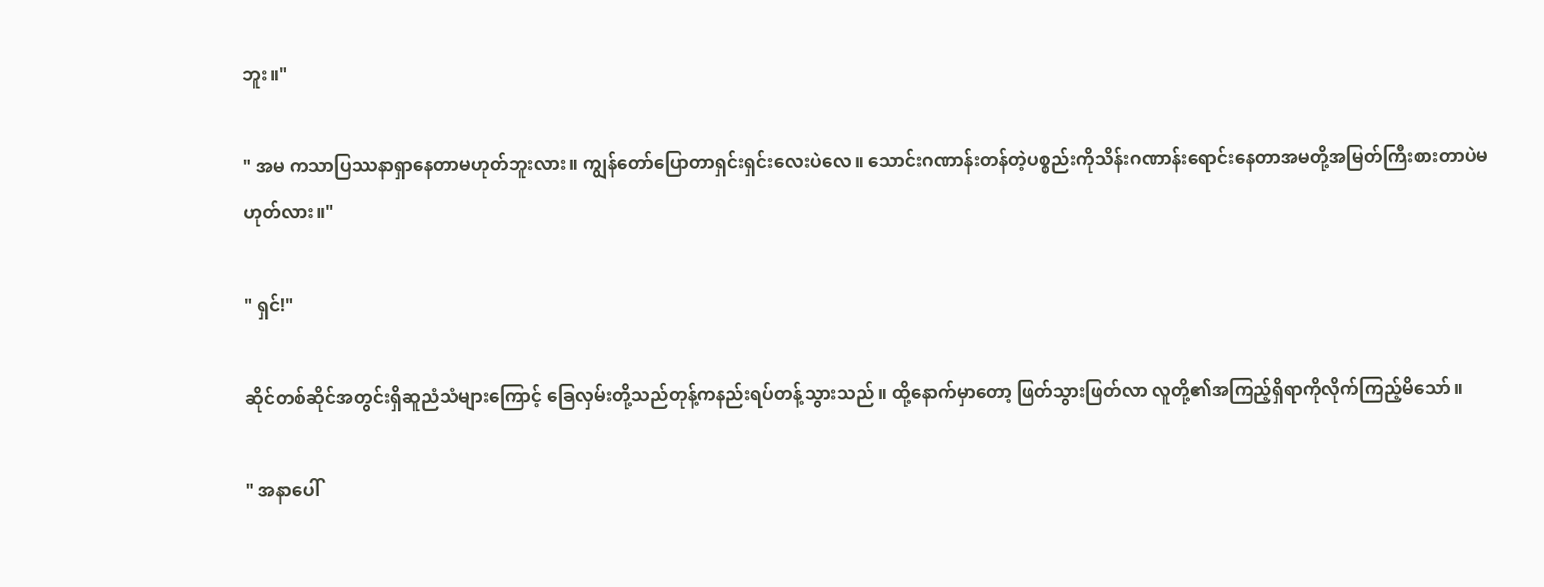ဘူး။"

" အမ ကသာပြဿနာရှာနေတာမဟုတ်ဘူးလား။ ကျွန်တော်ပြောတာရှင်းရှင်းလေးပဲလေ။ သောင်းဂဏာန်းတန်တဲ့ပစ္စည်းကိုသိန်းဂဏာန်းရောင်းနေတာအမတို့အမြတ်ကြီးစားတာပဲမဟုတ်လား။"

" ရှင်!"

ဆိုင်တစ်ဆိုင်အတွင်းရှိဆူညံသံများကြောင့် ခြေလှမ်းတို့သည်တုန့်ကနည်းရပ်တန့်သွားသည်။ ထို့နောက်မှာတော့ ဖြတ်သွားဖြတ်လာ လူတို့၏အကြည့်ရှိရာကိုလိုက်ကြည့်မိသော်။

" အနာပေါ်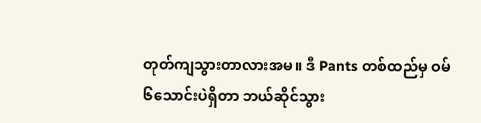တုတ်ကျသွားတာလားအမ။ ဒီ Pants တစ်ထည်မှ ဝမ်၆သောင်းပဲရှိတာ ဘယ်ဆိုင်သွား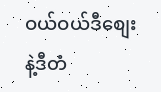ဝယ်ဝယ်ဒီစျေးနဲ့ဒီတံ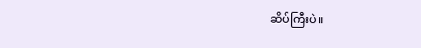ဆိပ်ကြီးပဲ။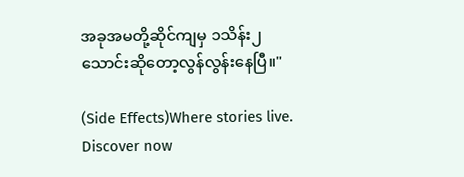အခုအမတို့ဆိုင်ကျမှ ၁သိန်း၂သောင်းဆိုတော့လွန်လွန်းနေပြီ။"

(Side Effects)Where stories live. Discover now